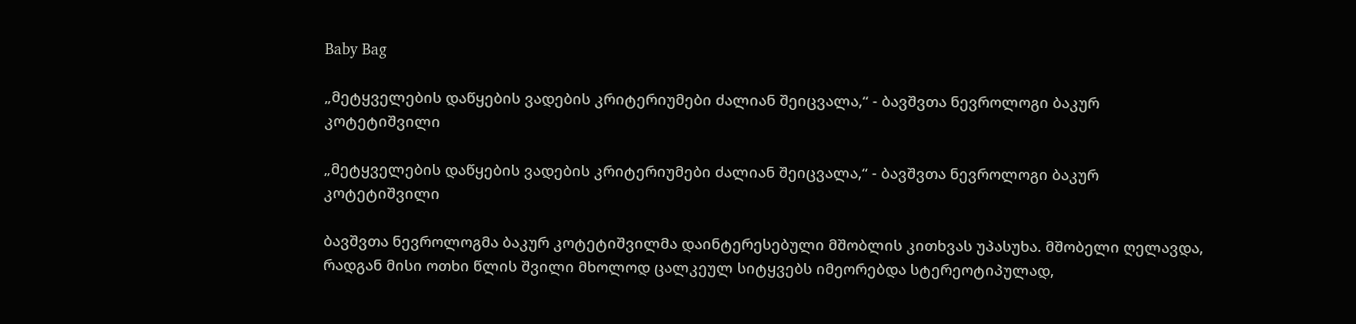Baby Bag

„მეტყველების დაწყების ვადების კრიტერიუმები ძალიან შეიცვალა,“ - ბავშვთა ნევროლოგი ბაკურ კოტეტიშვილი

„მეტყველების დაწყების ვადების კრიტერიუმები ძალიან შეიცვალა,“ - ბავშვთა ნევროლოგი ბაკურ კოტეტიშვილი

ბავშვთა ნევროლოგმა ბაკურ კოტეტიშვილმა დაინტერესებული მშობლის კითხვას უპასუხა. მშობელი ღელავდა, რადგან მისი ოთხი წლის შვილი მხოლოდ ცალკეულ სიტყვებს იმეორებდა სტერეოტიპულად,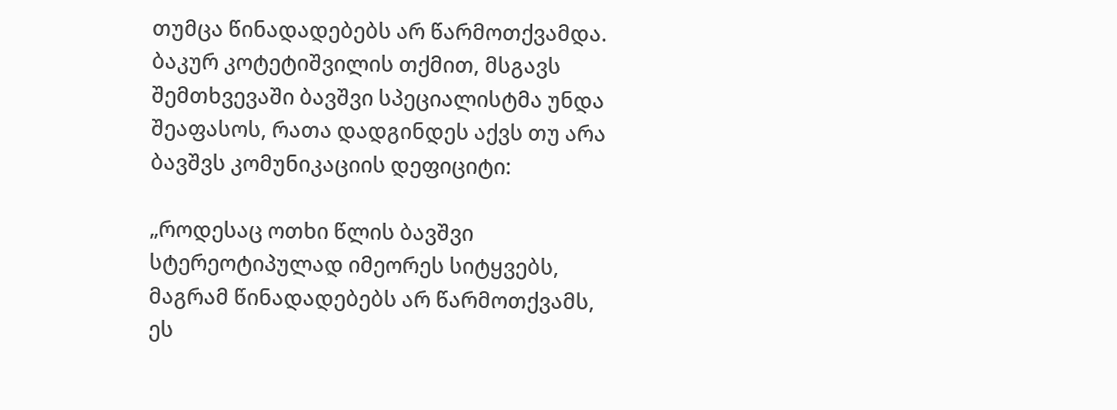თუმცა წინადადებებს არ წარმოთქვამდა. ბაკურ კოტეტიშვილის თქმით, მსგავს შემთხვევაში ბავშვი სპეციალისტმა უნდა შეაფასოს, რათა დადგინდეს აქვს თუ არა ბავშვს კომუნიკაციის დეფიციტი:

„როდესაც ოთხი წლის ბავშვი სტერეოტიპულად იმეორეს სიტყვებს, მაგრამ წინადადებებს არ წარმოთქვამს, ეს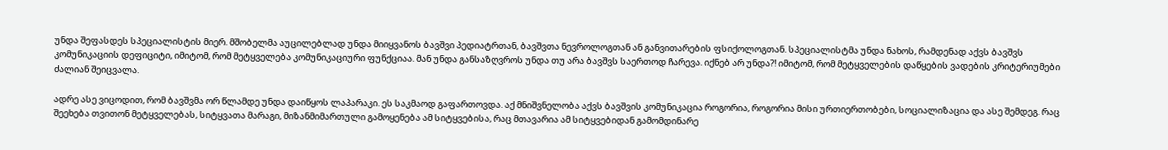უნდა შეფასდეს სპეციალისტის მიერ. მშობელმა აუცილებლად უნდა მიიყვანოს ბავშვი პედიატრთან, ბავშვთა ნევროლოგთან ან განვითარების ფსიქოლოგთან. სპეციალისტმა უნდა ნახოს, რამდენად აქვს ბავშვს კომუნიკაციის დეფიციტი, იმიტომ, რომ მეტყველება კომუნიკაციური ფუნქციაა. მან უნდა განსაზღვროს უნდა თუ არა ბავშვს საერთოდ ჩარევა. იქნებ არ უნდა?! იმიტომ, რომ მეტყველების დაწყების ვადების კრიტერიუმები ძალიან შეიცვალა.

ადრე ასე ვიცოდით, რომ ბავშვმა ორ წლამდე უნდა დაიწყოს ლაპარაკი. ეს საკმაოდ გაფართოვდა. აქ მნიშვნელობა აქვს ბავშვის კომუნიკაცია როგორია, როგორია მისი ურთიერთობები, სოციალიზაცია და ასე შემდეგ. რაც შეეხება თვითონ მეტყველებას, სიტყვათა მარაგი, მიზანმიმართული გამოყენება ამ სიტყვებისა, რაც მთავარია ამ სიტყვებიდან გამომდინარე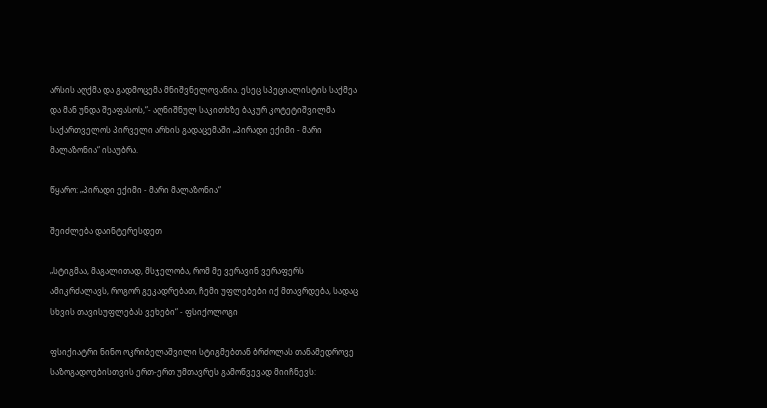არსის აღქმა და გადმოცემა მნიშვნელოვანია. ესეც სპეციალისტის საქმეა და მან უნდა შეაფასოს,“- აღნიშნულ საკითხზე ბაკურ კოტეტიშვილმა საქართველოს პირველი არხის გადაცემაში „პირადი ექიმი - მარი მალაზონია“ ისაუბრა.

წყარო: „პირადი ექიმი - მარი მალაზონია“

შეიძლება დაინტერესდეთ

„სტიგმაა, მაგალითად, მსჯელობა, რომ მე ვერავინ ვერაფერს ამიკრძალავს, როგორ გეკადრებათ, ჩემი უფლებები იქ მთავრდება, სადაც სხვის თავისუფლებას ვეხები“ - ფსიქოლოგი

ფსიქიატრი ნინო ოკრიბელაშვილი სტიგმებთან ბრძოლას თანამედროვე საზოგადოებისთვის ერთ-ერთ უმთავრეს გამოწვევად მიიჩნევს: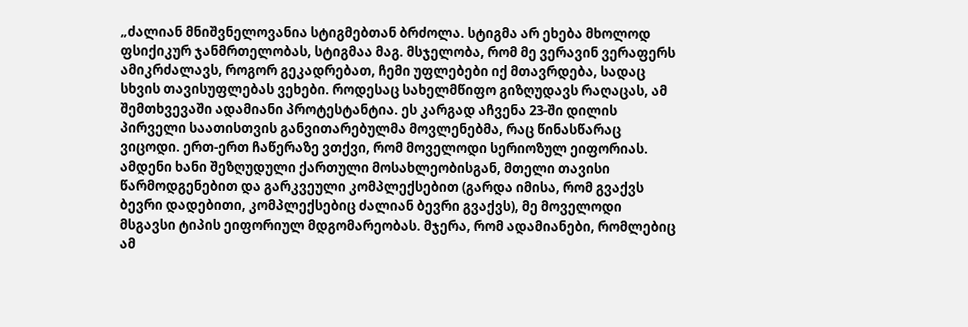„ძალიან მნიშვნელოვანია სტიგმებთან ბრძოლა. სტიგმა არ ეხება მხოლოდ ფსიქიკურ ჯანმრთელობას, სტიგმაა მაგ. მსჯელობა, რომ მე ვერავინ ვერაფერს ამიკრძალავს, როგორ გეკადრებათ, ჩემი უფლებები იქ მთავრდება, სადაც სხვის თავისუფლებას ვეხები. როდესაც სახელმწიფო გიზღუდავს რაღაცას, ამ შემთხვევაში ადამიანი პროტესტანტია. ეს კარგად აჩვენა 23-ში დილის პირველი საათისთვის განვითარებულმა მოვლენებმა, რაც წინასწარაც ვიცოდი. ერთ-ერთ ჩაწერაზე ვთქვი, რომ მოველოდი სერიოზულ ეიფორიას. ამდენი ხანი შეზღუდული ქართული მოსახლეობისგან, მთელი თავისი წარმოდგენებით და გარკვეული კომპლექსებით (გარდა იმისა, რომ გვაქვს ბევრი დადებითი, კომპლექსებიც ძალიან ბევრი გვაქვს), მე მოველოდი მსგავსი ტიპის ეიფორიულ მდგომარეობას. მჯერა, რომ ადამიანები, რომლებიც ამ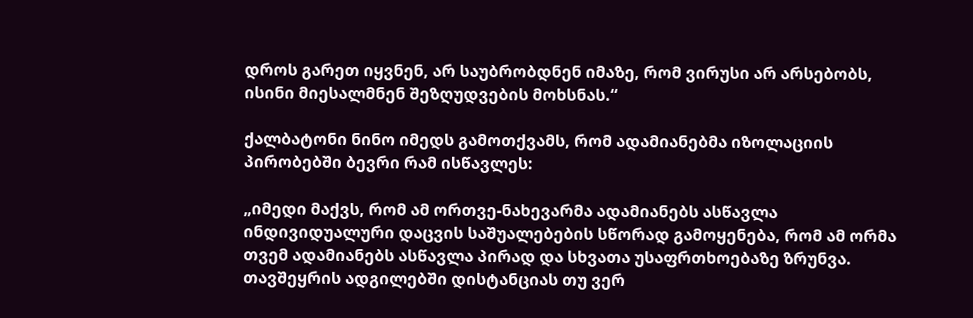დროს გარეთ იყვნენ, არ საუბრობდნენ იმაზე, რომ ვირუსი არ არსებობს, ისინი მიესალმნენ შეზღუდვების მოხსნას.“

ქალბატონი ნინო იმედს გამოთქვამს, რომ ადამიანებმა იზოლაციის პირობებში ბევრი რამ ისწავლეს:

„იმედი მაქვს, რომ ამ ორთვე-ნახევარმა ადამიანებს ასწავლა ინდივიდუალური დაცვის საშუალებების სწორად გამოყენება, რომ ამ ორმა თვემ ადამიანებს ასწავლა პირად და სხვათა უსაფრთხოებაზე ზრუნვა. თავშეყრის ადგილებში დისტანციას თუ ვერ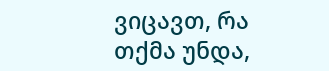ვიცავთ, რა თქმა უნდა,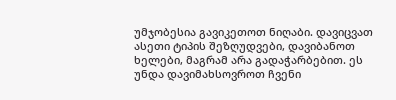უმჯობესია გავიკეთოთ ნიღაბი. დავიცვათ ასეთი ტიპის შეზღუდვები, დავიბანოთ ხელები, მაგრამ არა გადაჭარბებით. ეს უნდა დავიმახსოვროთ ჩვენი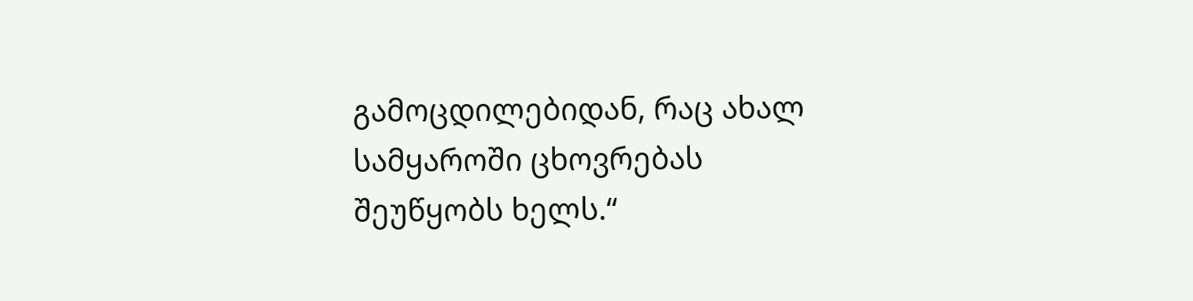გამოცდილებიდან, რაც ახალ სამყაროში ცხოვრებას შეუწყობს ხელს.“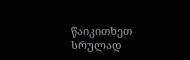წაიკითხეთ სრულად